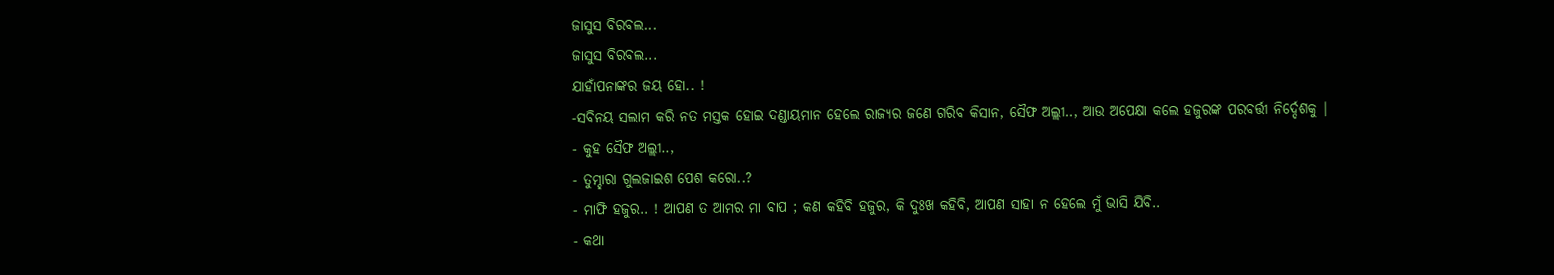ଜାସୁସ ବିରବଲ...
ଜାସୁସ ବିରବଲ...
ଯାହାଁପନାଙ୍କର ଜୟ ହୋ.. !
-ସବିନୟ ସଲାମ କରି ନତ ମସ୍ତକ ହୋଇ ଦଣ୍ଡାୟମାନ ହେଲେ ରାଜ୍ୟର ଜଣେ ଗରିବ କିସାନ, ସୈଫ ଅଲ୍ଲୀ.., ଆଉ ଅପେକ୍ଷା କଲେ ହଜୁରଙ୍କ ପରବର୍ତ୍ତୀ ନିର୍ଦ୍ଦେଶକୁ |
- କୁହ ସୈଫ ଅଲ୍ଲୀ..,
- ତୁମ୍ହାରା ଗୁଲଜାଇଶ ପେଶ କରୋ..?
- ମାଫି ହଜୁର.. ! ଆପଣ ତ ଆମର ମା ବାପ ; କଣ କହିବି ହଜୁର, କି ଦୁଃଖ କହିବି, ଆପଣ ସାହା ନ ହେଲେ ମୁଁ ଭାସି ଯିବି..
- କଥା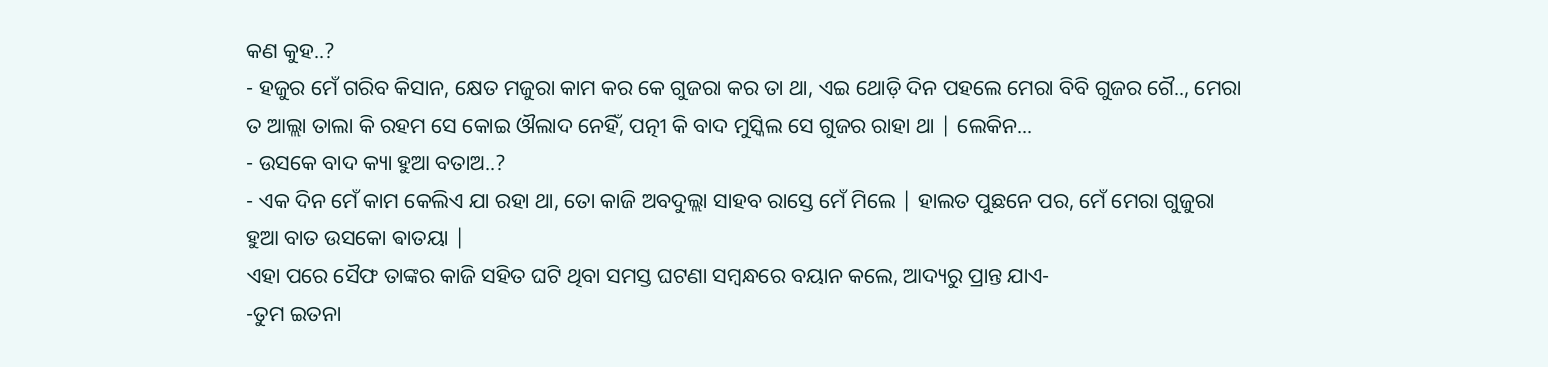କଣ କୁହ..?
- ହଜୁର ମେଁ ଗରିବ କିସାନ, କ୍ଷେତ ମଜୁରା କାମ କର କେ ଗୁଜରା କର ତା ଥା, ଏଇ ଥୋଡ଼ି ଦିନ ପହଲେ ମେରା ବିବି ଗୁଜର ଗୈ.., ମେରା ତ ଆଲ୍ଲା ତାଲା କି ରହମ ସେ କୋଇ ଔଲାଦ ନେହିଁ, ପତ୍ନୀ କି ବାଦ ମୁସ୍କିଲ ସେ ଗୁଜର ରାହା ଥା | ଲେକିନ...
- ଉସକେ ବାଦ କ୍ୟା ହୁଆ ବତାଅ..?
- ଏକ ଦିନ ମେଁ କାମ କେଲିଏ ଯା ରହା ଥା, ତୋ କାଜି ଅବଦୁଲ୍ଲା ସାହବ ରାସ୍ତେ ମେଁ ମିଲେ | ହାଲତ ପୁଛନେ ପର, ମେଁ ମେରା ଗୁଜୁରା ହୁଆ ବାତ ଉସକୋ ଵାତୟା |
ଏହା ପରେ ସୈଫ ତାଙ୍କର କାଜି ସହିତ ଘଟି ଥିବା ସମସ୍ତ ଘଟଣା ସମ୍ବନ୍ଧରେ ବୟାନ କଲେ, ଆଦ୍ୟରୁ ପ୍ରାନ୍ତ ଯାଏ-
-ତୁମ ଇତନା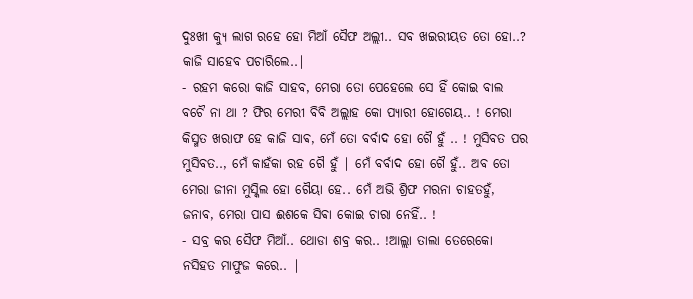ଦୁଃଖୀ କ୍ୟୁ ଲାଗ ରହେ ହୋ ମିଆଁ ସୈଫ ଅଲ୍ଲୀ.. ସବ ଖଇରୀୟତ ତୋ ହୋ..? କାଜି ସାହେବ ପଚାରିଲେ..|
- ରହମ କରୋ କାଜି ସାହବ, ମେରା ତୋ ପେହେଲେ ସେ ହିଁ କୋଇ ବାଲ ବଚୈ ନା ଥା ? ଫିର ମେରୀ ବିବି ଅଲ୍ଲାହ କୋ ପ୍ୟାରୀ ହୋଗେୟ.. ! ମେରା କିସ୍ମତ ଖରାଫ ହେ କାଜି ସାଵ, ମେଁ ତୋ ବର୍ବାଦ ହୋ ଗୈ ହୁଁ .. ! ମୁସିବତ ପର ମୁସିବତ.., ମେଁ କାହଁକା ରହ ଗୈ ହୁଁ | ମେଁ ବର୍ବାଦ ହୋ ଗୈ ହୁଁ.. ଅବ ତୋ ମେରା ଜୀନା ମୁସ୍କିଲ ହୋ ଗୈୟା ହେ.. ମେଁ ଅଭି ଶ୍ରିଫ ମରନା ଚାହତହୁଁ, ଜନାବ, ମେରା ପାସ ଈଶକେ ସିଵା କୋଇ ଚାରା ନେହିଁ.. !
- ସବ୍ର କର ସୈଫ ମିଆଁ.. ଥୋଡା ଶବ୍ର କର.. !ଆଲ୍ଲା ତାଲା ତେରେକୋ ନସିହତ ମାଫୁଜ କରେ.. |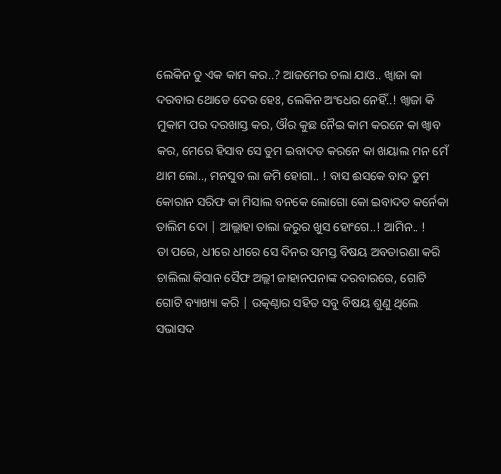ଲେକିନ ତୁ ଏକ କାମ କର..? ଆଜମେର ଚଲା ଯାଓ.. ଖ୍ବାଜା କା ଦରବାର ଥୋଡେ ଦେର ହେଃ, ଲେକିନ ଅଂଧେର ନେହିଁ..! ଖ୍ବାଜା କି ମୁକାମ ପର ଦରଖାସ୍ତ କର, ଔର କୁଛ ନୈଇ କାମ କରନେ କା ଖ୍ବାବ କର, ମେରେ ହିସାବ ସେ ତୁମ ଇବାଦତ କରନେ କା ଖୟାଲ ମନ ମେଁ ଥାମ ଲୋ.., ମନସୁବ ଲା ଜମି ହୋଗା.. ! ବାସ ଈସକେ ବାଦ ତୁମ କୋରାନ ସରିଫ କା ମିସାଲ ବନକେ ଲୋଗୋ କୋ ଇବାଦତ କର୍ନେକା ତାଲିମ ଦୋ | ଆଲ୍ଲାହା ତାଲା ଜରୁର ଖୁସ ହୋଂଗେ..! ଆମିନ.. !
ତା ପରେ, ଧୀରେ ଧୀରେ ସେ ଦିନର ସମସ୍ତ ବିଷୟ ଅବତାରଣା କରି ଚାଲିଲା କିସାନ ସୈଫ ଅଲ୍ଲୀ ଜାହାନପନାଙ୍କ ଦରବାରରେ, ଗୋଟି ଗୋଟି ବ୍ୟାଖ୍ୟା କରି | ଉତ୍କଣ୍ଠାର ସହିତ ସବୁ ବିଷୟ ଶୁଣୁ ଥିଲେ ସଭାସଦ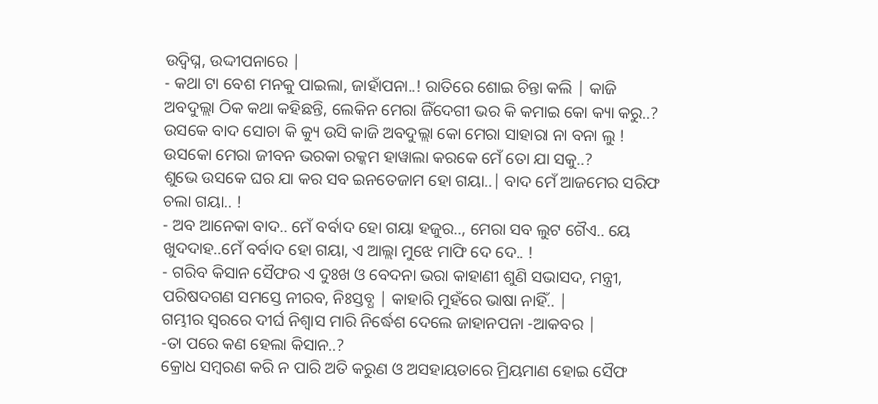ଉଦ୍ବିଘ୍ନ, ଉଦ୍ଦୀପନାରେ |
- କଥା ଟା ବେଶ ମନକୁ ପାଇଲା, ଜାହାଁପନା..! ରାତିରେ ଶୋଇ ଚିନ୍ତା କଲି | କାଜି ଅବଦୁଲ୍ଲା ଠିକ କଥା କହିଛନ୍ତି, ଲେକିନ ମେରା ଜିଁଦେଗୀ ଭର କି କମାଇ କୋ କ୍ୟା କରୁ..?
ଉସକେ ବାଦ ସୋଚା କି କ୍ୟୁ ଉସି କାଜି ଅବଦୁଲ୍ଲା କୋ ମେରା ସାହାରା ନା ବନା ଲୁ ! ଉସକୋ ମେରା ଜୀବନ ଭରକା ରକ୍କମ ହାୱାଲା କରକେ ମେଁ ତୋ ଯା ସକୁ..?
ଶୁଭେ ଉସକେ ଘର ଯା କର ସବ ଇନତେଜାମ ହୋ ଗୟା..| ବାଦ ମେଁ ଆଜମେର ସରିଫ ଚଲା ଗୟା.. !
- ଅବ ଆନେକା ବାଦ.. ମେଁ ବର୍ବାଦ ହୋ ଗୟା ହଜୁର.., ମେରା ସବ ଲୁଟ ଗୈଏ.. ୟେ ଖୁଦଦାହ..ମେଁ ବର୍ବାଦ ହୋ ଗୟା, ଏ ଆଲ୍ଲା ମୁଝେ ମାଫି ଦେ ଦେ.. !
- ଗରିବ କିସାନ ସୈଫର ଏ ଦୁଃଖ ଓ ବେଦନା ଭରା କାହାଣୀ ଶୁଣି ସଭାସଦ, ମନ୍ତ୍ରୀ, ପରିଷଦଗଣ ସମସ୍ତେ ନୀରବ, ନିଃସ୍ତବ୍ଧ | କାହାରି ମୁହଁରେ ଭାଷା ନାହିଁ.. |
ଗମ୍ଭୀର ସ୍ୱରରେ ଦୀର୍ଘ ନିଶ୍ୱାସ ମାରି ନିର୍ଦ୍ଧେଶ ଦେଲେ ଜାହାନପନା -ଆକବର |
-ତା ପରେ କଣ ହେଲା କିସାନ..?
କ୍ରୋଧ ସମ୍ବରଣ କରି ନ ପାରି ଅତି କରୁଣ ଓ ଅସହାୟତାରେ ମ୍ରିୟମାଣ ହୋଇ ସୈଫ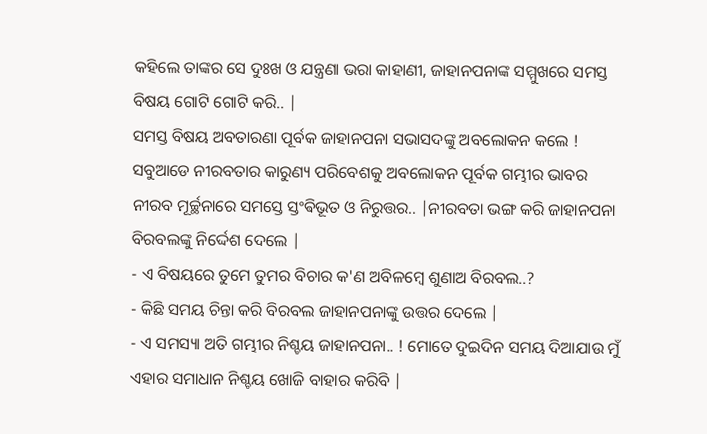କହିଲେ ତାଙ୍କର ସେ ଦୁଃଖ ଓ ଯନ୍ତ୍ରଣା ଭରା କାହାଣୀ, ଜାହାନପନାଙ୍କ ସମ୍ମୁଖରେ ସମସ୍ତ ବିଷୟ ଗୋଟି ଗୋଟି କରି.. |
ସମସ୍ତ ବିଷୟ ଅବତାରଣା ପୂର୍ବକ ଜାହାନପନା ସଭାସଦଙ୍କୁ ଅବଲୋକନ କଲେ ! ସବୁଆଡେ ନୀରବତାର କାରୁଣ୍ୟ ପରିବେଶକୁ ଅବଲୋକନ ପୂର୍ବକ ଗମ୍ଭୀର ଭାବର ନୀରବ ମୂର୍ଚ୍ଛନାରେ ସମସ୍ତେ ସ୍ତଂଵିଭୂତ ଓ ନିରୁତ୍ତର.. |ନୀରବତା ଭଙ୍ଗ କରି ଜାହାନପନା ବିରବଲଙ୍କୁ ନିର୍ଦ୍ଦେଶ ଦେଲେ |
- ଏ ବିଷୟରେ ତୁମେ ତୁମର ବିଚାର କ'ଣ ଅବିଳମ୍ବେ ଶୁଣାଅ ବିରବଲ..?
- କିଛି ସମୟ ଚିନ୍ତା କରି ବିରବଲ ଜାହାନପନାଙ୍କୁ ଉତ୍ତର ଦେଲେ |
- ଏ ସମସ୍ୟା ଅତି ଗମ୍ଭୀର ନିଶ୍ଚୟ ଜାହାନପନା.. ! ମୋତେ ଦୁଇଦିନ ସମୟ ଦିଆଯାଉ ମୁଁ ଏହାର ସମାଧାନ ନିଶ୍ଚୟ ଖୋଜି ବାହାର କରିବି |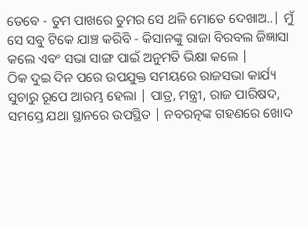ତେବେ - ତୁମ ପାଖରେ ତୁମର ସେ ଥଳି ମୋତେ ଦେଖାଅ..| ମୁଁ ସେ ସବୁ ଟିକେ ଯାଞ୍ଚ କରିବି - କିସାନଙ୍କୁ ରାଜା ବିରବଲ ଜିଜ୍ଞାସା କଲେ ଏବଂ ସଭା ସାଙ୍ଗ ପାଇଁ ଅନୁମତି ଭିକ୍ଷା କଲେ |
ଠିକ ଦୁଇ ଦିନ ପରେ ଉପଯୁକ୍ତ ସମୟରେ ରାଜସଭା କାର୍ଯ୍ୟ ସୁଚାରୁ ରୂପେ ଆରମ୍ଭ ହେଲା | ପାତ୍ର, ମନ୍ତ୍ରୀ, ରାଜ ପାରିଷଦ, ସମସ୍ତେ ଯଥା ସ୍ଥାନରେ ଉପସ୍ଥିତ | ନବରତ୍ନଙ୍କ ଗହଣରେ ଖୋଦ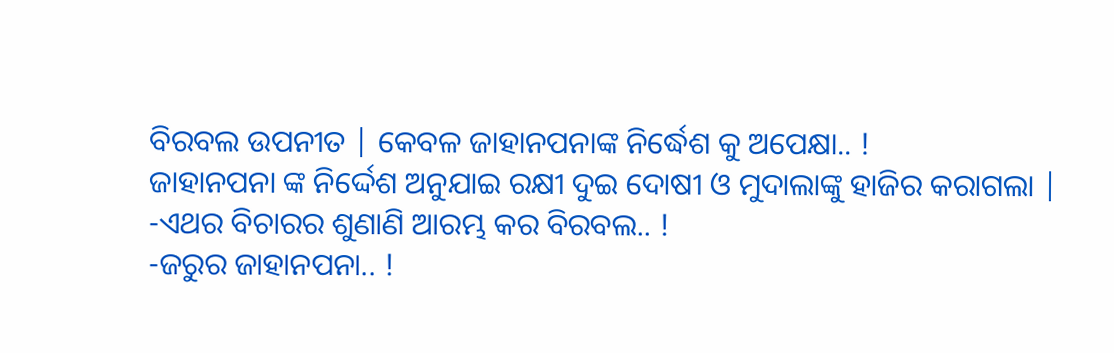ବିରବଲ ଉପନୀତ | କେବଳ ଜାହାନପନାଙ୍କ ନିର୍ଦ୍ଧେଶ କୁ ଅପେକ୍ଷା.. !
ଜାହାନପନା ଙ୍କ ନିର୍ଦ୍ଦେଶ ଅନୁଯାଇ ରକ୍ଷୀ ଦୁଇ ଦୋଷୀ ଓ ମୁଦାଲାଙ୍କୁ ହାଜିର କରାଗଲା |
-ଏଥର ବିଚାରର ଶୁଣାଣି ଆରମ୍ଭ କର ବିରବଲ.. !
-ଜରୁର ଜାହାନପନା.. !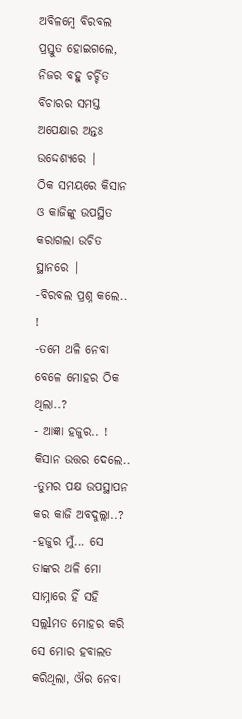ଅବିଳମ୍ବେ ବିରବଲ ପ୍ରସ୍ତୁତ ହୋଇଗଲେ, ନିଜର ବହୁ ଚର୍ଚ୍ଚିତ ବିଚାରର ସମସ୍ତ ଅପେକ୍ଷାର ଅନ୍ତଃ ଉଦ୍ଦେଶ୍ୟରେ |
ଠିକ ସମୟରେ କିସାନ ଓ କାଜିଙ୍କୁ ଉପସ୍ଥିତ କରାଗଲା ଉଚିତ ସ୍ଥାନରେ |
-ବିରବଲ ପ୍ରଶ୍ନ କଲେ.. !
-ତମେ ଥଳି ନେବା ବେଳେ ମୋହର ଠିକ ଥିଲା..?
- ଆଜ୍ଞା ହଜୁର.. ! କିସାନ ଉତ୍ତର ଦେଲେ..
-ତୁମର ପକ୍ଷ ଉପସ୍ଥାପନ କର କାଜି ଅବଦୁଲ୍ଲା..?
-ହଜୁର ମୁଁ... ସେ ତାଙ୍କର ଥଳି ମୋ ସାମ୍ନାରେ ହିଁ ସହି ସଲ୍ଲlମତ ମୋହର କରି ସେ ମୋର ହବାଲତ କରିଥିଲା, ଔର ନେବା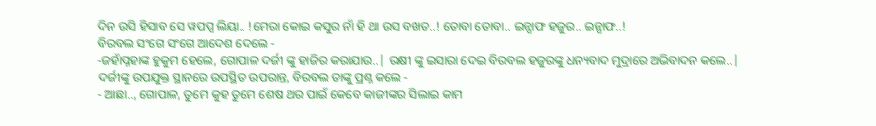ଦିନ ଉସି ହିସାବ ସେ ୱପପ୍ସ ଲିୟା.. !ମେରା କୋଇ କସୁର ନାଁ ହି ଥା ଉସ ବଖତ..! ତୋବା ତୋବା.. ଇନ୍ସାଫ ହଜୁର.. ଇନ୍ସାଫ..!
ବିରବଲ ସଂଗେ ସଂଗେ ଆଦେଶ ଦେଲେ -
-ଜହାଁପ୍ନହାଙ୍କ ହୁକୁମ ହେଲେ, ଗୋପାଳ ଦର୍ଜୀ ଙ୍କୁ ହାଜିର କରାଯାଉ..| ରକ୍ଷୀ ଙ୍କୁ ଇସାରା ଦେଇ ବିରବଲ ହଜୁରଙ୍କୁ ଧନ୍ୟବାଦ ମୁଦ୍ରାରେ ଅଭିବାଦନ କଲେ..|
ଦର୍ଜୀଙ୍କୁ ଉପଯୁକ୍ତ ସ୍ଥାନରେ ଉପସ୍ଥିତ ଉପରାନ୍ତ, ବିରବଲ ତାଙ୍କୁ ପ୍ରଶ୍ନ କଲେ -
- ଆଛା.., ଗୋପାଳ, ତୁମେ କୁହ ତୁମେ ଶେଷ ଥର ପାଇଁ କେବେ କାଜୀଙ୍କର ସିଲାଇ କାମ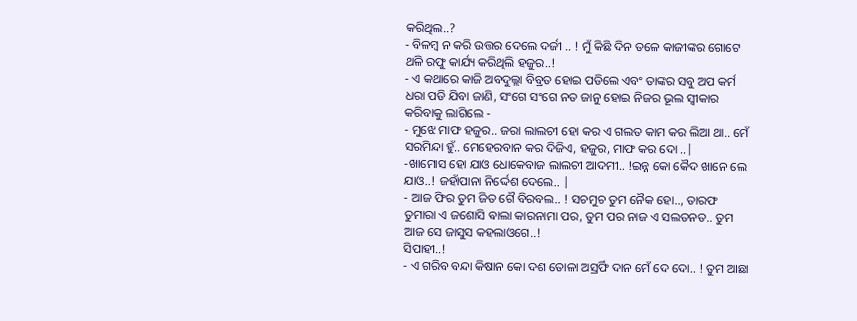କରିଥିଲ..?
- ବିଳମ୍ବ ନ କରି ଉତ୍ତର ଦେଲେ ଦର୍ଜୀ .. ! ମୁଁ କିଛି ଦିନ ତଳେ କାଜୀଙ୍କର ଗୋଟେ ଥଳି ରଫୁ କାର୍ଯ୍ୟ କରିଥିଲି ହଜୁର..!
- ଏ କଥାରେ କାଜି ଅବଦୁଲ୍ଲା ବିବ୍ରତ ହୋଇ ପଡିଲେ ଏବଂ ତାଙ୍କର ସବୁ ଅପ କର୍ମ ଧରା ପଡି ଯିବା ଜାଣି, ସଂଗେ ସଂଗେ ନତ ଜାନୁ ହୋଇ ନିଜର ଭୂଲ ସ୍ୱୀକାର କରିବାକୁ ଲାଗିଲେ -
- ମୁଝେ ମାଫ ହଜୁର.. ଜରା ଲାଲଚୀ ହୋ କର ଏ ଗଲତ କାମ କର ଲିଆ ଥା.. ମେଁ ସରମିନ୍ଦା ହୁଁ.. ମେହେରବାନ କର ଦିଜିଏ, ହଜୁର, ମାଫ କର ଦୋ ..|
-ଖାମୋସ ହୋ ଯାଓ ଧୋକେବାଜ ଲାଲଚୀ ଆଦମୀ.. !ଇନ୍ନ କୋ କୈଦ ଖାନେ ଲେ ଯାଓ..! ଜହାଁପାନା ନିର୍ଦ୍ଦେଶ ଦେଲେ.. |
- ଆଜ ଫିର ତୁମ ଜିତ ଗୈ ବିରବଲ.. ! ସଚମୁଚ ତୁମ ନୈକ ହୋ.., ତାରଫ ତୁମାରା ଏ ଜଶୋସି ଵାଲା କାରନାମା ପର, ତୁମ ପର ନାଜ ଏ ସଲତନତ.. ତୁମ ଆଜ ସେ ଜାସୁସ କହଲାଓଗେ..!
ସିପାହୀ..!
- ଏ ଗରିବ ବନ୍ଦା କିଷାନ କୋ ଦଶ ତୋଳା ଅସ୍ରର୍ଫି ଦାନ ମେଁ ଦେ ଦୋ.. ! ତୁମ ଆଛା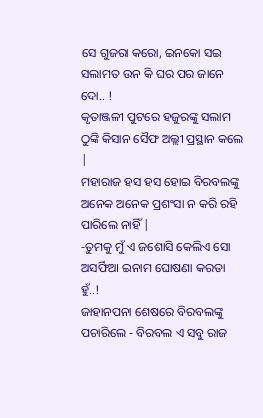ସେ ଗୁଜରା କରୋ, ଇନକୋ ସଇ ସଲାମତ ଉନ କି ଘର ପର ଜାନେ ଦୋ.. !
କୃତାଞ୍ଜଳୀ ପୁଟରେ ହଜୁରଙ୍କୁ ସଲାମ ଠୁଙ୍କି କିସାନ ସୈଫ ଅଲ୍ଲୀ ପ୍ରସ୍ଥାନ କଲେ |
ମହାରାଜ ହସ ହସ ହୋଇ ବିରବଲଙ୍କୁ ଅନେକ ଅନେକ ପ୍ରଶଂସା ନ କରି ରହି ପାରିଲେ ନାହିଁ |
-ତୁମକୁ ମୁଁ ଏ ଜଶୋସି କେଲିଏ ସୋ ଅସର୍ଫିଆ ଇନାମ ଘୋଷଣା କରତା ହୁଁ..!
ଜାହାନପନା ଶେଷରେ ବିରବଲଙ୍କୁ ପଚାରିଲେ - ବିରବଲ ଏ ସବୁ ରାଜ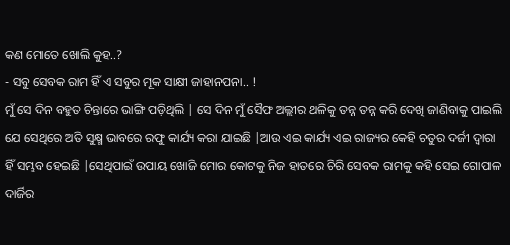କଣ ମୋତେ ଖୋଲି କୁହ..?
- ସବୁ ସେବକ ରାମ ହିଁ ଏ ସବୁର ମୂକ ସାକ୍ଷୀ ଜାହାନପନା.. !
ମୁଁ ସେ ଦିନ ବହୁତ ଚିନ୍ତାରେ ଭାଙ୍ଗି ପଡ଼ିଥିଲି | ସେ ଦିନ ମୁଁ ସୈଫ ଅଲ୍ଲୀର ଥଳିକୁ ତନ୍ନ ତନ୍ନ କରି ଦେଖି ଜାଣିବାକୁ ପାଇଲି ଯେ ସେଥିରେ ଅତି ସୁକ୍ଷ୍ମ ଭାବରେ ରଫୁ କାର୍ଯ୍ୟ କରା ଯାଇଛି |ଆଉ ଏଇ କାର୍ଯ୍ୟ ଏଇ ରାଜ୍ୟର କେହି ଚତୁର ଦର୍ଜୀ ଦ୍ୱାରା ହିଁ ସମ୍ଭବ ହେଇଛି |ସେଥିପାଇଁ ଉପାୟ ଖୋଜି ମୋର କୋଟକୁ ନିଜ ହାତରେ ଚିରି ସେବକ ରାମକୁ କହି ସେଇ ଗୋପାଳ ଦାର୍ଜିର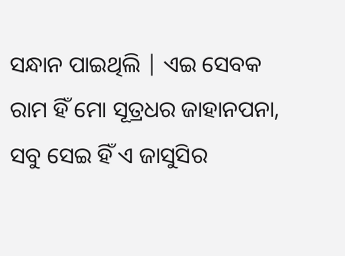ସନ୍ଧାନ ପାଇଥିଲି | ଏଇ ସେବକ ରାମ ହିଁ ମୋ ସୂତ୍ରଧର ଜାହାନପନା, ସବୁ ସେଇ ହିଁ ଏ ଜାସୁସିର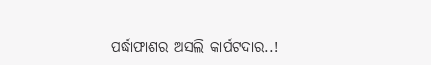ପର୍ଦ୍ଧାଫାଶର ଅସଲି କାର୍ପଟଦାର..!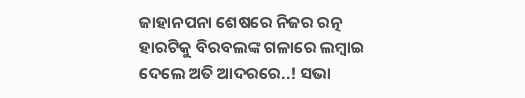ଜାହାନପନା ଶେଷରେ ନିଜର ରତ୍ନ ହାରଟିକୁ ବିରବଲଙ୍କ ଗଳାରେ ଲମ୍ବାଇ ଦେଲେ ଅତି ଆଦରରେ..! ସଭା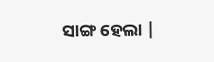ସାଙ୍ଗ ହେଲା |